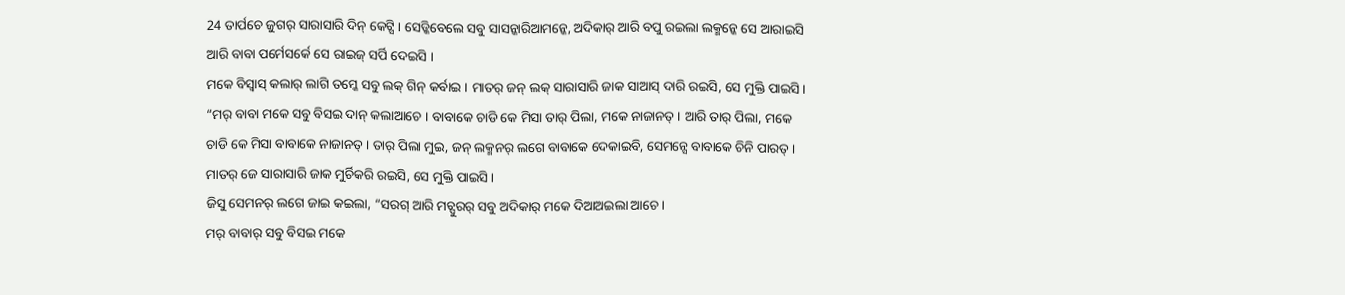24 ତାର୍ପଚେ ଜୁଗର୍ ସାରାସାରି ଦିନ୍ କେଟ୍ସି । ସେଡ୍କିବେଲେ ସବୁ ସାସନ୍କାରିଆମନ୍କେ, ଅଦିକାର୍ ଆରି ବପୁ ରଇଲା ଲକ୍ମନ୍କେ ସେ ଆରାଇସି ଆରି ବାବା ପର୍ମେସର୍କେ ସେ ରାଇଜ୍ ସର୍ପି ଦେଇସି ।
ମକେ ବିସ୍ବାସ୍ କଲାର୍ ଲାଗି ତମ୍କେ ସବୁ ଲକ୍ ଗିନ୍ କର୍ବାଇ । ମାତର୍ ଜନ୍ ଲକ୍ ସାରାସାରି ଜାକ ସାଆସ୍ ଦାରି ରଇସି, ସେ ମୁକ୍ତି ପାଇସି ।
“ମର୍ ବାବା ମକେ ସବୁ ବିସଇ ଦାନ୍ କଲାଆଚେ । ବାବାକେ ଚାଡି କେ ମିସା ତାର୍ ପିଲା, ମକେ ନାଜାନତ୍ । ଆରି ତାର୍ ପିଲା, ମକେ ଚାଡି କେ ମିସା ବାବାକେ ନାଜାନତ୍ । ତାର୍ ପିଲା ମୁଇ, ଜନ୍ ଲକ୍ମନର୍ ଲଗେ ବାବାକେ ଦେକାଇବି, ସେମନ୍ସେ ବାବାକେ ଚିନି ପାରତ୍ ।
ମାତର୍ ଜେ ସାରାସାରି ଜାକ ମୁର୍ଚିକରି ରଇସି, ସେ ମୁକ୍ତି ପାଇସି ।
ଜିସୁ ସେମନର୍ ଲଗେ ଜାଇ କଇଲା, “ସରଗ୍ ଆରି ମଚ୍ପୁରର୍ ସବୁ ଅଦିକାର୍ ମକେ ଦିଆଅଇଲା ଆଚେ ।
ମର୍ ବାବାର୍ ସବୁ ବିସଇ ମକେ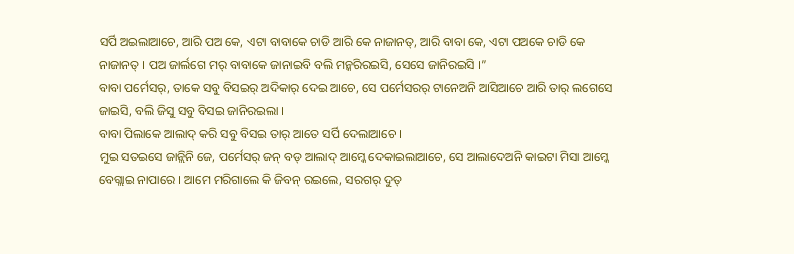ସର୍ପି ଅଇଲାଆଚେ, ଆରି ପଅ କେ, ଏଟା ବାବାକେ ଚାଡି ଆରି କେ ନାଜାନତ୍, ଆରି ବାବା କେ, ଏଟା ପଅକେ ଚାଡି କେ ନାଜାନତ୍ । ପଅ ଜାର୍ଲଗେ ମର୍ ବାବାକେ ଜାନାଇବି ବଲି ମନ୍କରିରଇସି, ସେସେ ଜାନିରଇସି ।”
ବାବା ପର୍ମେସର୍, ତାକେ ସବୁ ବିସଇର୍ ଅଦିକାର୍ ଦେଇ ଆଚେ, ସେ ପର୍ମେସରର୍ ଟାନେଅନି ଆସିଆଚେ ଆରି ତାର୍ ଲଗେସେ ଜାଇସି, ବଲି ଜିସୁ ସବୁ ବିସଇ ଜାନିରଇଲା ।
ବାବା ପିଲାକେ ଆଲାଦ୍ କରି ସବୁ ବିସଇ ତାର୍ ଆତେ ସର୍ପି ଦେଲାଆଚେ ।
ମୁଇ ସତଇସେ ଜାନ୍ଲିନି ଜେ, ପର୍ମେସର୍ ଜନ୍ ବଡ୍ ଆଲାଦ୍ ଆମ୍କେ ଦେକାଇଲାଆଚେ, ସେ ଆଲାଦେଅନି କାଇଟା ମିସା ଆମ୍କେ ବେଗ୍ଲାଇ ନାପାରେ । ଆମେ ମରିଗାଲେ କି ଜିବନ୍ ରଇଲେ, ସରଗର୍ ଦୁତ୍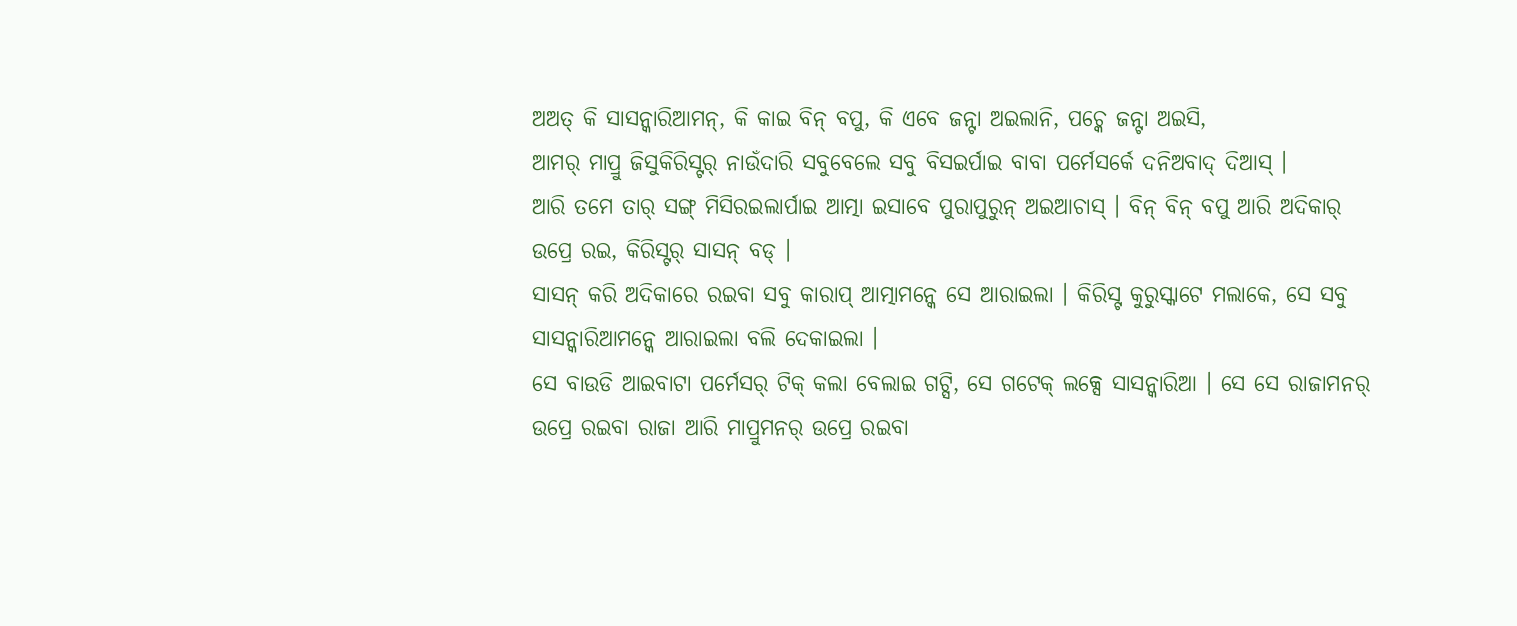ଅଅତ୍ କି ସାସନ୍କାରିଆମନ୍, କି କାଇ ବିନ୍ ବପୁ, କି ଏବେ ଜନ୍ଟା ଅଇଲାନି, ପଚ୍କେ ଜନ୍ଟା ଅଇସି,
ଆମର୍ ମାପ୍ରୁ ଜିସୁକିରିସ୍ଟର୍ ନାଉଁଦାରି ସବୁବେଲେ ସବୁ ବିସଇର୍ପାଇ ବାବା ପର୍ମେସର୍କେ ଦନିଅବାଦ୍ ଦିଆସ୍ ।
ଆରି ତମେ ତାର୍ ସଙ୍ଗ୍ ମିସିରଇଲାର୍ପାଇ ଆତ୍ମା ଇସାବେ ପୁରାପୁରୁନ୍ ଅଇଆଚାସ୍ । ବିନ୍ ବିନ୍ ବପୁ ଆରି ଅଦିକାର୍ ଉପ୍ରେ ରଇ, କିରିସ୍ଟର୍ ସାସନ୍ ବଡ୍ ।
ସାସନ୍ କରି ଅଦିକାରେ ରଇବା ସବୁ କାରାପ୍ ଆତ୍ମାମନ୍କେ ସେ ଆରାଇଲା । କିରିସ୍ଟ କୁରୁସ୍କାଟେ ମଲାକେ, ସେ ସବୁ ସାସନ୍କାରିଆମନ୍କେ ଆରାଇଲା ବଲି ଦେକାଇଲା ।
ସେ ବାଉଡି ଆଇବାଟା ପର୍ମେସର୍ ଟିକ୍ କଲା ବେଲାଇ ଗଟ୍ସି, ସେ ଗଟେକ୍ ଲକ୍ସେ ସାସନ୍କାରିଆ । ସେ ସେ ରାଜାମନର୍ ଉପ୍ରେ ରଇବା ରାଜା ଆରି ମାପ୍ରୁମନର୍ ଉପ୍ରେ ରଇବା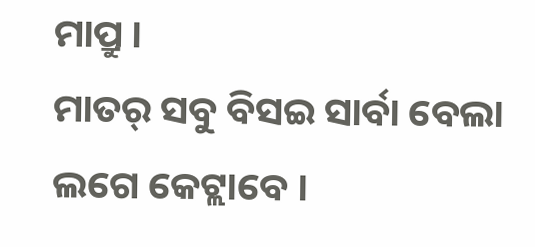ମାପ୍ରୁ ।
ମାତର୍ ସବୁ ବିସଇ ସାର୍ବା ବେଲା ଲଗେ କେଟ୍ଲାବେ ।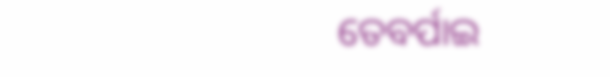ତେବର୍ପାଇ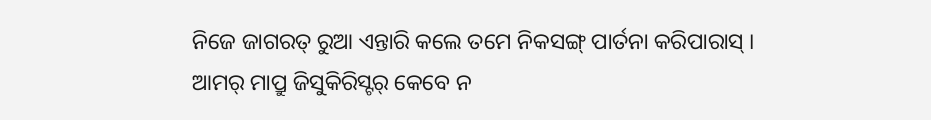ନିଜେ ଜାଗରତ୍ ରୁଆ ଏନ୍ତାରି କଲେ ତମେ ନିକସଙ୍ଗ୍ ପାର୍ତନା କରିପାରାସ୍ ।
ଆମର୍ ମାପ୍ରୁ ଜିସୁକିରିସ୍ଟର୍ କେବେ ନ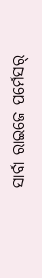ସାର୍ବା ରାଇଜେ ପର୍ମେସର୍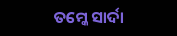ତମ୍କେ ସାର୍ଦା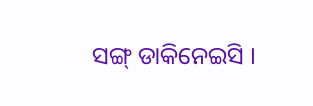ସଙ୍ଗ୍ ଡାକିନେଇସି ।